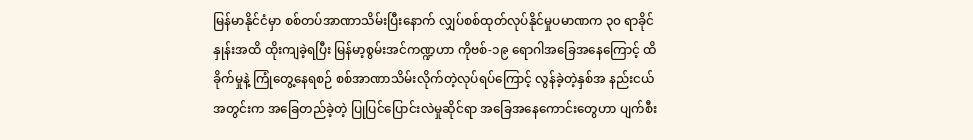မြန်မာနိုင်ငံမှာ စစ်တပ်အာဏာသိမ်းပြီးနောက် လျှပ်စစ်ထုတ်လုပ်နိုင်မှုပမာဏက ၃၀ ရာခိုင်နှုန်းအထိ ထိုးကျခဲ့ရပြီး မြန်မာ့စွမ်းအင်ကဏ္ဍဟာ ကိုဗစ်-၁၉ ရောဂါအခြေအနေကြောင့် ထိခိုက်မှုနဲ့ ကြုံတွေ့နေရစဉ် စစ်အာဏာသိမ်းလိုက်တဲ့လုပ်ရပ်ကြောင့် လွန်ခဲ့တဲ့နှစ်အ နည်းငယ်အတွင်းက အခြေတည်ခဲ့တဲ့ ပြုပြင်ပြောင်းလဲမှုဆိုင်ရာ အခြေအနေကောင်းတွေဟာ ပျက်စီး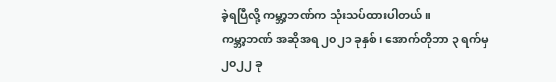ခဲ့ရပြီလို့ ကမ္ဘာ့ဘဏ်က သုံးသပ်ထားပါတယ်။
ကမ္ဘာ့ဘဏ် အဆိုအရ ၂၀၂၁ ခုနှစ်၊ အောက်တိုဘာ ၃ ရက်မှ ၂၀၂၂ ခု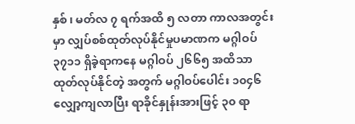နှစ်၊ မတ်လ ၇ ရက်အထိ ၅ လတာ ကာလအတွင်းမှာ လျှပ်စစ်ထုတ်လုပ်နိုင်မှုပမာဏက မဂ္ဂါဝပ် ၃၇၁၁ ရှိခဲ့ရာကနေ မဂ္ဂါဝပ် ၂၆၆၅ အထိသာ ထုတ်လုပ်နိုင်တဲ့ အတွက် မဂ္ဂါဝပ်ပေါင်း ၁၀၄၆ လျှော့ကျလာပြီး ရာခိုင်နှုန်းအားဖြင့် ၃၀ ရာ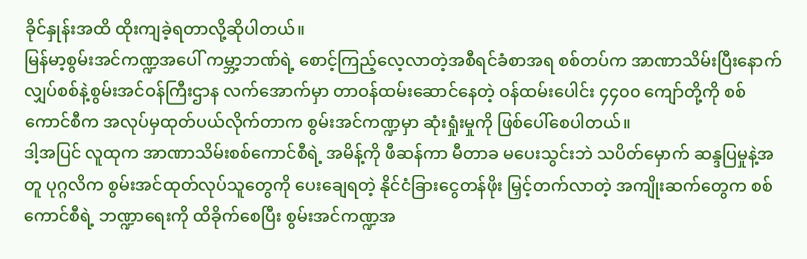ခိုင်နှုန်းအထိ ထိုးကျခဲ့ရတာလို့ဆိုပါတယ်။
မြန်မာ့စွမ်းအင်ကဏ္ဍအပေါ် ကမ္ဘာ့ဘဏ်ရဲ့ စောင့်ကြည့်လေ့လာတဲ့အစီရင်ခံစာအရ စစ်တပ်က အာဏာသိမ်းပြီးနောက် လျှပ်စစ်နဲ့စွမ်းအင်ဝန်ကြီးဌာန လက်အောက်မှာ တာဝန်ထမ်းဆောင်နေတဲ့ ဝန်ထမ်းပေါင်း ၄၄၀၀ ကျော်တို့ကို စစ်ကောင်စီက အလုပ်မှထုတ်ပယ်လိုက်တာက စွမ်းအင်ကဏ္ဍမှာ ဆုံးရှုံးမှုကို ဖြစ်ပေါ်စေပါတယ်။
ဒါ့အပြင် လူထုက အာဏာသိမ်းစစ်ကောင်စီရဲ့ အမိန့်ကို ဖီဆန်ကာ မီတာခ မပေးသွင်းဘဲ သပိတ်မှောက် ဆန္ဒပြမှုနဲ့အတူ ပုဂ္ဂလိက စွမ်းအင်ထုတ်လုပ်သူတွေကို ပေးချေရတဲ့ နိုင်ငံခြားငွေတန်ဖိုး မြှင့်တက်လာတဲ့ အကျိုးဆက်တွေက စစ်ကောင်စီရဲ့ ဘဏ္ဍာရေးကို ထိခိုက်စေပြီး စွမ်းအင်ကဏ္ဍအ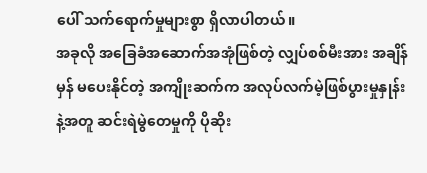ပေါ် သက်ရောက်မှုများစွာ ရှိလာပါတယ်။
အခုလို အခြေခံအဆောက်အအုံဖြစ်တဲ့ လျှပ်စစ်မီးအား အချိန်မှန် မပေးနိုင်တဲ့ အကျိုးဆက်က အလုပ်လက်မဲ့ဖြစ်ပွားမှုနှုန်းနဲ့အတူ ဆင်းရဲမွဲတေမှုကို ပိုဆိုး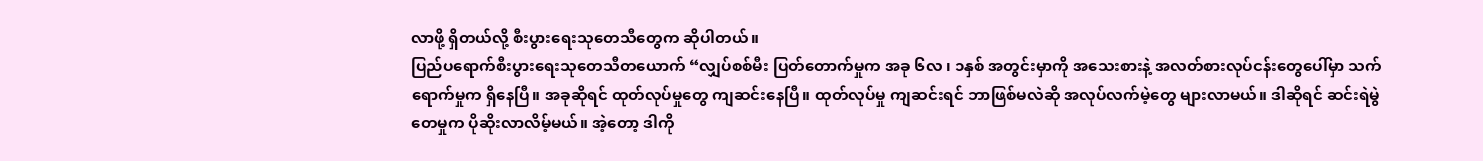လာဖို့ ရှိတယ်လို့ စီးပွားရေးသုတေသီတွေက ဆိုပါတယ်။
ပြည်ပရောက်စီးပွားရေးသုတေသီတယောက် “လျှပ်စစ်မီး ပြတ်တောက်မှုက အခု ၆လ ၊ ၁နှစ် အတွင်းမှာကို အသေးစားနဲ့ အလတ်စားလုပ်ငန်းတွေပေါ်မှာ သက်ရောက်မှုက ရှိနေပြီ။ အခုဆိုရင် ထုတ်လုပ်မှုတွေ ကျဆင်းနေပြီ။ ထုတ်လုပ်မှု ကျဆင်းရင် ဘာဖြစ်မလဲဆို အလုပ်လက်မဲ့တွေ များလာမယ်။ ဒါဆိုရင် ဆင်းရဲမွဲတေမှုက ပိုဆိုးလာလိမ့်မယ်။ အဲ့တော့ ဒါကို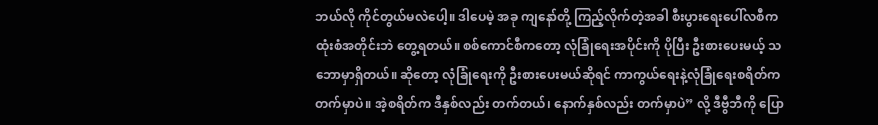ဘယ်လို ကိုင်တွယ်မလဲပေါ့။ ဒါပေမဲ့ အခု ကျနော်တို့ ကြည့်လိုက်တဲ့အခါ စီးပွားရေးပေါ်လစီက ထုံးစံအတိုင်းဘဲ တွေ့ရတယ်။ စစ်ကောင်စီကတော့ လုံခြုံရေးအပိုင်းကို ပိုပြီး ဦးစားပေးမယ့် သဘောမှာရှိတယ်။ ဆိုတော့ လုံခြုံရေးကို ဦးစားပေးမယ်ဆိုရင် ကာကွယ်ရေးနဲ့လုံခြုံရေးစရိတ်က တက်မှာပဲ။ အဲ့စရိတ်က ဒီနှစ်လည်း တက်တယ်၊ နောက်နှစ်လည်း တက်မှာပဲ” လို့ ဒီဗွီဘီကို ပြော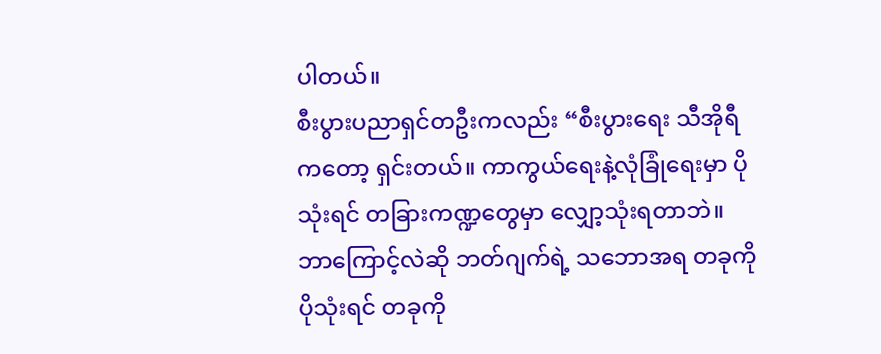ပါတယ်။
စီးပွားပညာရှင်တဦးကလည်း “စီးပွားရေး သီအိုရီကတော့ ရှင်းတယ်။ ကာကွယ်ရေးနဲ့လုံခြုံရေးမှာ ပိုသုံးရင် တခြားကဏ္ဍတွေမှာ လျှော့သုံးရတာဘဲ။ ဘာကြောင့်လဲဆို ဘတ်ဂျက်ရဲ့ သဘောအရ တခုကို ပိုသုံးရင် တခုကို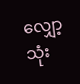လျှော့သုံး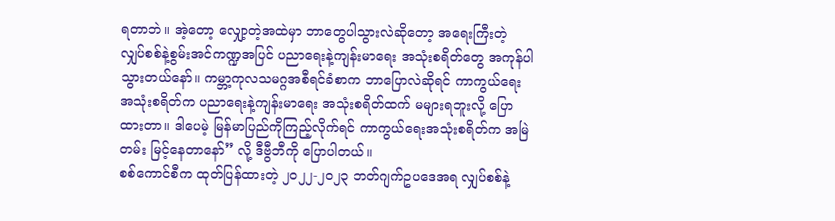ရတာဘဲ။ အဲ့တော့ လျှော့တဲ့အထဲမှာ ဘာတွေပါသွားလဲဆိုတော့ အရေးကြီးတဲ့ လျှပ်စစ်နဲ့စွမ်းအင်ကဏ္ဍအပြင် ပညာရေးနဲ့ကျန်းမာရေး အသုံးစရိတ်တွေ အကုန်ပါသွားတယ်နော်။ ကမ္ဘာ့ကုလသမဂ္ဂအစီရင်ခံစာက ဘာပြောလဲဆိုရင် ကာကွယ်ရေးအသုံးစရိတ်က ပညာရေးနဲ့ကျန်းမာရေး အသုံးစရိတ်ထက် မများရဘူးလို့ ပြောထားတာ။ ဒါပေမဲ့ မြန်မာပြည်ကိုကြည့်လိုက်ရင် ကာကွယ်ရေးအသုံးစရိတ်က အမြဲတမ်း မြင့်နေတာနော်” လို့ ဒီဗွီဘီကို ပြောပါတယ်။
စစ်ကောင်စီက ထုတ်ပြန်ထားတဲ့ ၂၀၂၂-၂၀၂၃ ဘတ်ဂျက်ဥပဒေအရ လျှပ်စစ်နဲ့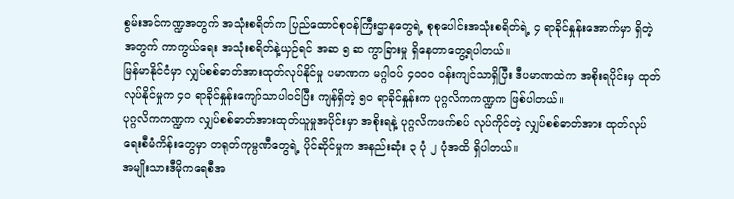စွမ်းအင်ကဏ္ဍအတွက် အသုံးစရိတ်က ပြည်ထောင်စုဝန်ကြီးဌာနတွေရဲ့ စုစုပေါင်းအသုံးစရိတ်ရဲ့ ၄ ရာခိုင်နှုန်းအောက်မှာ ရှိတဲ့အတွက် ကာကွယ်ရေး အသုံးစရိတ်နဲ့ယှဉ်ရင် အဆ ၅ ဆ ကွာခြားမှု ရှိနေတာတွေ့ရပါတယ်။
မြန်မာနိုင်ငံမှာ လျှပ်စစ်ဓာတ်အားထုတ်လုပ်နိုင်မှု ပမာဏက မဂ္ဂါဝပ် ၄၀၀၀ ဝန်းကျင်သာရှိပြီး ဒီပမာဏထဲက အစိုးရပိုင်းမှ ထုတ်လုပ်နိုင်မှုက ၄၀ ရာခိုင်နှုန်းကျော်သာပါဝင်ပြီး ကျန်ရှိတဲ့ ၅၀ ရာခိုင်နှုန်းက ပုဂ္ဂလိကကဏ္ဍက ဖြစ်ပါတယ်။
ပုဂ္ဂလိကကဏ္ဍက လျှပ်စစ်ဓာတ်အားထုတ်ယူမှုအပိုင်းမှာ အစိုးရနဲ့ ပုဂ္ဂလိကဖက်စပ် လုပ်ကိုင်တဲ့ လျှပ်စစ်ဓာတ်အား ထုတ်လုပ်ရေးစီမံကိန်းတွေမှာ တရုတ်ကုမ္ပဏီတွေရဲ့ ပိုင်ဆိုင်မှုက အနည်းဆုံး ၃ ပုံ ၂ ပုံအထိ ရှိပါတယ်။
အမျိုးသားဒီမိုကရေစီအ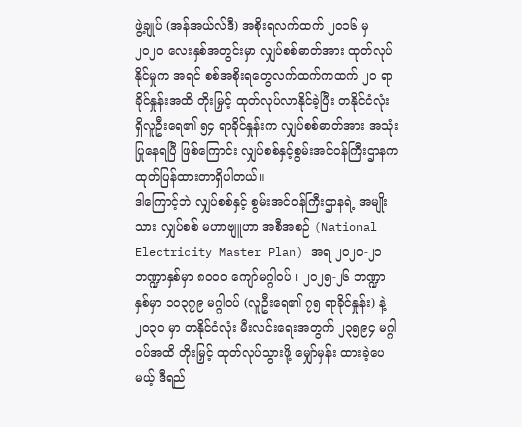ဖွဲ့ချုပ် (အန်အယ်လ်ဒီ) အစိုးရလက်ထက် ၂၀၁၆ မှ ၂၀၂၀ လေးနှစ်အတွင်းမှာ လျှပ်စစ်ဓာတ်အား ထုတ်လုပ်နိုင်မှုက အရင် စစ်အစိုးရတွေလက်ထက်ကထက် ၂၀ ရာခိုင်နှုန်းအထိ တိုးမြှင့် ထုတ်လုပ်လာနိုင်ခဲ့ပြီး တနိုင်ငံလုံး ရှိလူဦးရေ၏ ၅၄ ရာခိုင်နှုန်းက လျှပ်စစ်ဓာတ်အား အသုံးပြုနေရပြီ ဖြစ်ကြောင်း လျှပ်စစ်နှင့်စွမ်းအင်ဝန်ကြီးဌာနက ထုတ်ပြန်ထားတာရှိပါတယ်။
ဒါကြောင့်ဘဲ လျှပ်စစ်နှင့် စွမ်းအင်ဝန်ကြီးဌာနရဲ့ အမျိုးသား လျှပ်စစ် မဟာဗျူဟာ အစီအစဉ် (National Electricity Master Plan) အရ ၂၀၂၀-၂၁ ဘဏ္ဍာနှစ်မှာ ၈၀၀၀ ကျော်မဂ္ဂါဝပ် ၊ ၂၀၂၅-၂၆ ဘဏ္ဍာနှစ်မှာ ၁၀၃၇၉ မဂ္ဂါဝပ် (လူဦးရေ၏ ၇၅ ရာခိုင်နှုန်း) နဲ့ ၂၀၃၀ မှာ တနိုင်ငံလုံး မီးလင်းရေးအတွက် ၂၃၅၉၄ မဂ္ဂါဝပ်အထိ တိုးမြှင့် ထုတ်လုပ်သွားဖို့ မျှော်မှန်း ထားခဲ့ပေမယ့် ဒီရည်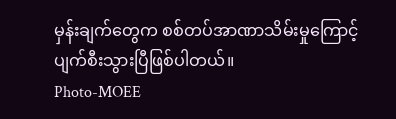မှန်းချက်တွေက စစ်တပ်အာဏာသိမ်းမှုကြောင့် ပျက်စီးသွားပြီဖြစ်ပါတယ်။
Photo-MOEE